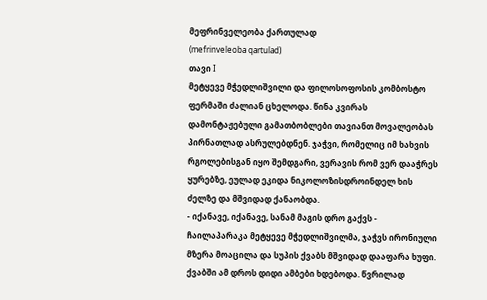მეფრინველეობა ქართულად
(mefrinveleoba qartulad)
თავი I
მეტყევე მჭედლიშვილი და ფილოსოფოსის კომბოსტო
ფერმაში ძალიან ცხელოდა. წინა კვირას დამონტაჟებული გამათბობლები თავიანთ მოვალეობას პირნათლად ასრულებდნენ. ჯაჭვი, რომელიც იმ ხახვის რგოლებისგან იყო შემდგარი, ვერავის რომ ვერ დააჭრეს ყურებზე, ეულად ეკიდა ნიკოლოზისდროინდელ ხის ძელზე და მშვიდად ქანაობდა.
- იქანავე, იქანავე, სანამ მაგის დრო გაქვს - ჩაილაპარაკა მეტყევე მჭედლიშვილმა, ჯაჭვს ირონიული მზერა მოაცილა და სუპის ქვაბს მშვიდად დააფარა ხუფი.
ქვაბში ამ დროს დიდი ამბები ხდებოდა. წვრილად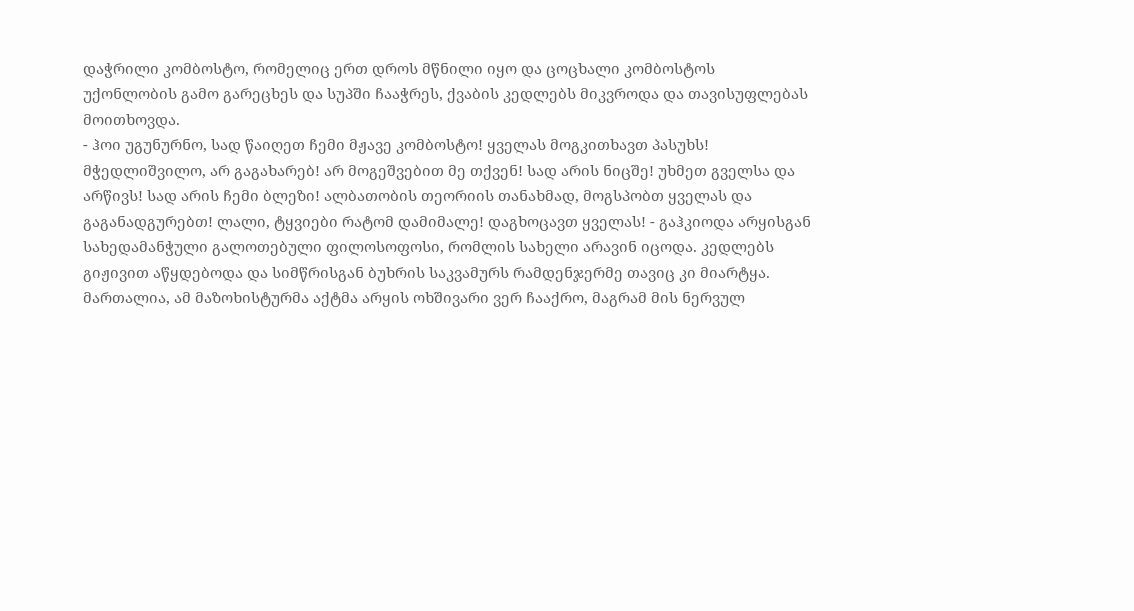დაჭრილი კომბოსტო, რომელიც ერთ დროს მწნილი იყო და ცოცხალი კომბოსტოს უქონლობის გამო გარეცხეს და სუპში ჩააჭრეს, ქვაბის კედლებს მიკვროდა და თავისუფლებას მოითხოვდა.
- ჰოი უგუნურნო, სად წაიღეთ ჩემი მჟავე კომბოსტო! ყველას მოგკითხავთ პასუხს! მჭედლიშვილო, არ გაგახარებ! არ მოგეშვებით მე თქვენ! სად არის ნიცშე! უხმეთ გველსა და არწივს! სად არის ჩემი ბლეზი! ალბათობის თეორიის თანახმად, მოგსპობთ ყველას და გაგანადგურებთ! ლალი, ტყვიები რატომ დამიმალე! დაგხოცავთ ყველას! - გაჰკიოდა არყისგან სახედამანჭული გალოთებული ფილოსოფოსი, რომლის სახელი არავინ იცოდა. კედლებს გიჟივით აწყდებოდა და სიმწრისგან ბუხრის საკვამურს რამდენჯერმე თავიც კი მიარტყა. მართალია, ამ მაზოხისტურმა აქტმა არყის ოხშივარი ვერ ჩააქრო, მაგრამ მის ნერვულ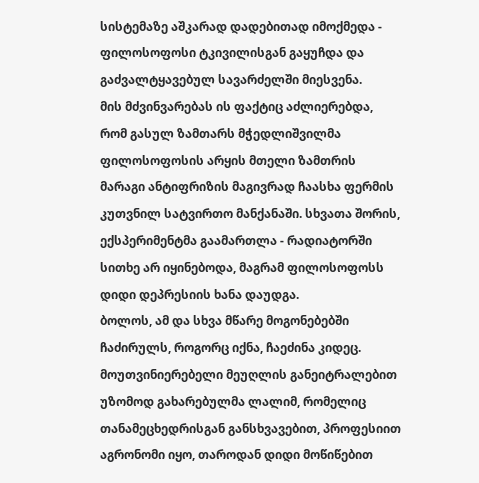სისტემაზე აშკარად დადებითად იმოქმედა - ფილოსოფოსი ტკივილისგან გაყუჩდა და გაძვალტყავებულ სავარძელში მიესვენა.
მის მძვინვარებას ის ფაქტიც აძლიერებდა, რომ გასულ ზამთარს მჭედლიშვილმა ფილოსოფოსის არყის მთელი ზამთრის მარაგი ანტიფრიზის მაგივრად ჩაასხა ფერმის კუთვნილ სატვირთო მანქანაში. სხვათა შორის, ექსპერიმენტმა გაამართლა - რადიატორში სითხე არ იყინებოდა, მაგრამ ფილოსოფოსს დიდი დეპრესიის ხანა დაუდგა.
ბოლოს, ამ და სხვა მწარე მოგონებებში ჩაძირულს, როგორც იქნა, ჩაეძინა კიდეც. მოუთვინიერებელი მეუღლის განეიტრალებით უზომოდ გახარებულმა ლალიმ, რომელიც თანამეცხედრისგან განსხვავებით, პროფესიით აგრონომი იყო, თაროდან დიდი მოწიწებით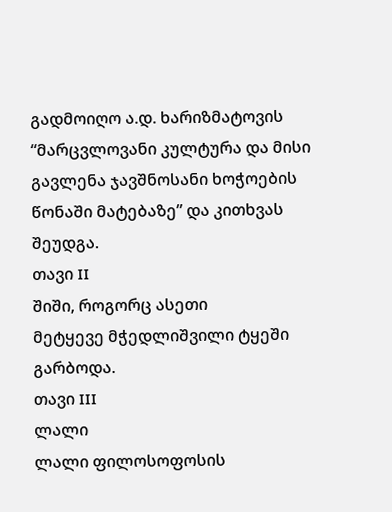გადმოიღო ა.დ. ხარიზმატოვის “მარცვლოვანი კულტურა და მისი გავლენა ჯავშნოსანი ხოჭოების წონაში მატებაზე” და კითხვას შეუდგა.
თავი II
შიში, როგორც ასეთი
მეტყევე მჭედლიშვილი ტყეში გარბოდა.
თავი III
ლალი
ლალი ფილოსოფოსის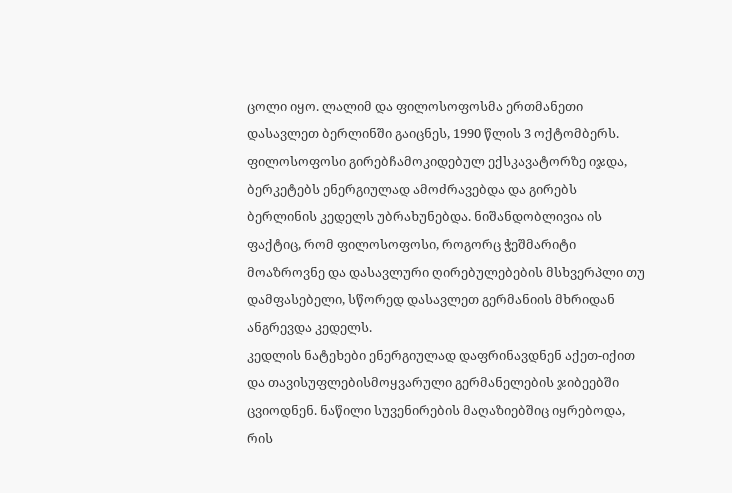ცოლი იყო. ლალიმ და ფილოსოფოსმა ერთმანეთი დასავლეთ ბერლინში გაიცნეს, 1990 წლის 3 ოქტომბერს. ფილოსოფოსი გირებჩამოკიდებულ ექსკავატორზე იჯდა, ბერკეტებს ენერგიულად ამოძრავებდა და გირებს ბერლინის კედელს უბრახუნებდა. ნიშანდობლივია ის ფაქტიც, რომ ფილოსოფოსი, როგორც ჭეშმარიტი მოაზროვნე და დასავლური ღირებულებების მსხვერპლი თუ დამფასებელი, სწორედ დასავლეთ გერმანიის მხრიდან ანგრევდა კედელს.
კედლის ნატეხები ენერგიულად დაფრინავდნენ აქეთ-იქით და თავისუფლებისმოყვარული გერმანელების ჯიბეებში ცვიოდნენ. ნაწილი სუვენირების მაღაზიებშიც იყრებოდა, რის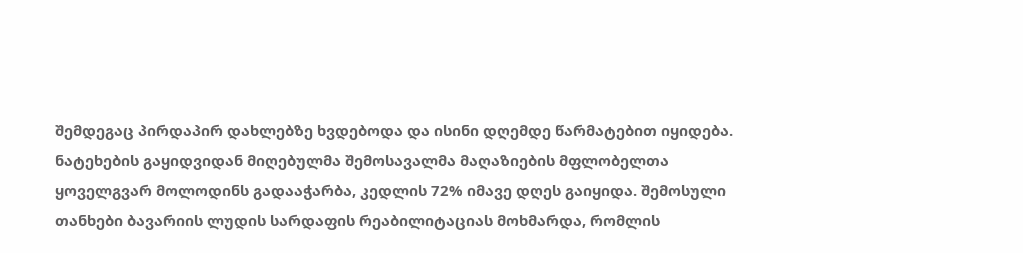შემდეგაც პირდაპირ დახლებზე ხვდებოდა და ისინი დღემდე წარმატებით იყიდება. ნატეხების გაყიდვიდან მიღებულმა შემოსავალმა მაღაზიების მფლობელთა ყოველგვარ მოლოდინს გადააჭარბა, კედლის 72% იმავე დღეს გაიყიდა. შემოსული თანხები ბავარიის ლუდის სარდაფის რეაბილიტაციას მოხმარდა, რომლის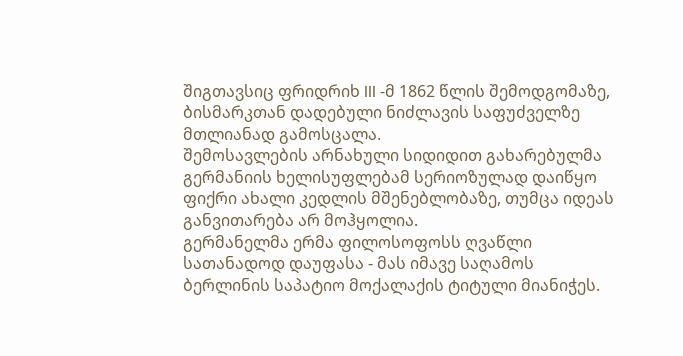შიგთავსიც ფრიდრიხ III -მ 1862 წლის შემოდგომაზე, ბისმარკთან დადებული ნიძლავის საფუძველზე მთლიანად გამოსცალა.
შემოსავლების არნახული სიდიდით გახარებულმა გერმანიის ხელისუფლებამ სერიოზულად დაიწყო ფიქრი ახალი კედლის მშენებლობაზე, თუმცა იდეას განვითარება არ მოჰყოლია.
გერმანელმა ერმა ფილოსოფოსს ღვაწლი სათანადოდ დაუფასა - მას იმავე საღამოს ბერლინის საპატიო მოქალაქის ტიტული მიანიჭეს.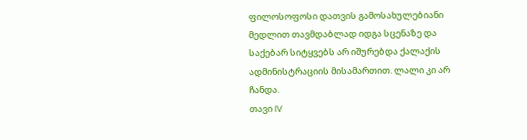ფილოსოფოსი დათვის გამოსახულებიანი მედლით თავმდაბლად იდგა სცენაზე და საქებარ სიტყვებს არ იშურებდა ქალაქის ადმინისტრაციის მისამართით. ლალი კი არ ჩანდა.
თავი IV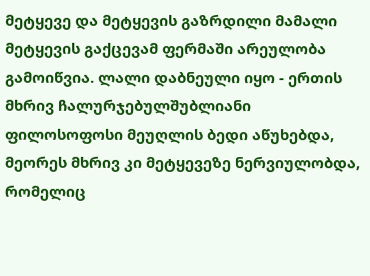მეტყევე და მეტყევის გაზრდილი მამალი
მეტყევის გაქცევამ ფერმაში არეულობა გამოიწვია. ლალი დაბნეული იყო - ერთის მხრივ ჩალურჯებულშუბლიანი ფილოსოფოსი მეუღლის ბედი აწუხებდა, მეორეს მხრივ კი მეტყევეზე ნერვიულობდა, რომელიც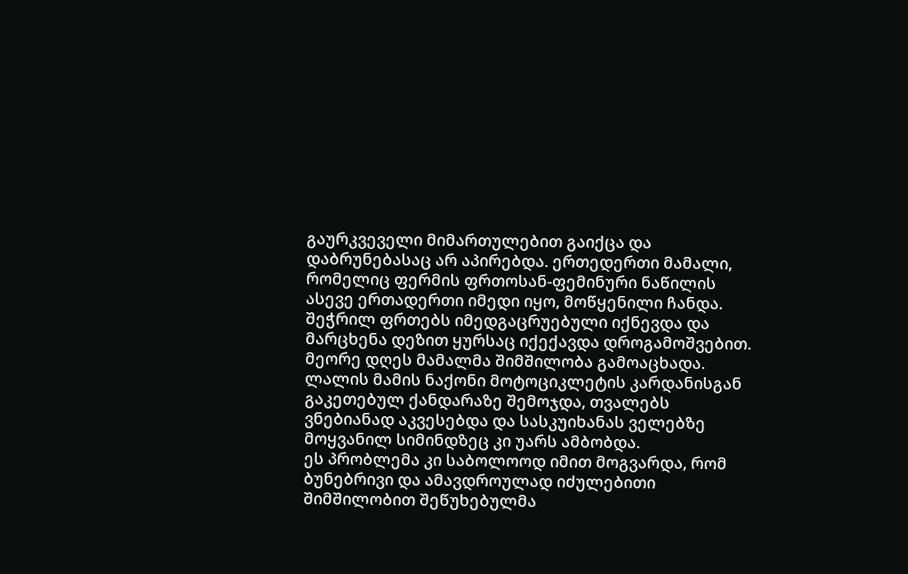გაურკვეველი მიმართულებით გაიქცა და დაბრუნებასაც არ აპირებდა. ერთედერთი მამალი, რომელიც ფერმის ფრთოსან-ფემინური ნაწილის ასევე ერთადერთი იმედი იყო, მოწყენილი ჩანდა. შეჭრილ ფრთებს იმედგაცრუებული იქნევდა და მარცხენა დეზით ყურსაც იქექავდა დროგამოშვებით.
მეორე დღეს მამალმა შიმშილობა გამოაცხადა.
ლალის მამის ნაქონი მოტოციკლეტის კარდანისგან გაკეთებულ ქანდარაზე შემოჯდა, თვალებს ვნებიანად აკვესებდა და სასკუიხანას ველებზე მოყვანილ სიმინდზეც კი უარს ამბობდა.
ეს პრობლემა კი საბოლოოდ იმით მოგვარდა, რომ ბუნებრივი და ამავდროულად იძულებითი შიმშილობით შეწუხებულმა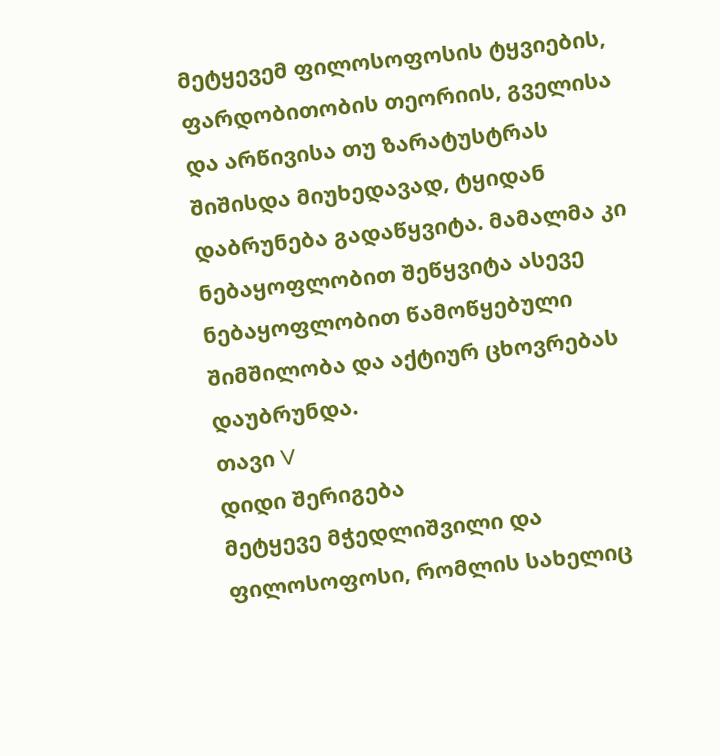მეტყევემ ფილოსოფოსის ტყვიების, ფარდობითობის თეორიის, გველისა და არწივისა თუ ზარატუსტრას შიშისდა მიუხედავად, ტყიდან დაბრუნება გადაწყვიტა. მამალმა კი ნებაყოფლობით შეწყვიტა ასევე ნებაყოფლობით წამოწყებული შიმშილობა და აქტიურ ცხოვრებას დაუბრუნდა.
თავი V
დიდი შერიგება
მეტყევე მჭედლიშვილი და ფილოსოფოსი, რომლის სახელიც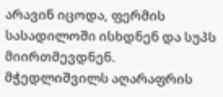არავინ იცოდა, ფერმის სასადილოში ისხდნენ და სუპს მიირთმევდნენ.
მჭედლიშვილს აღარაფრის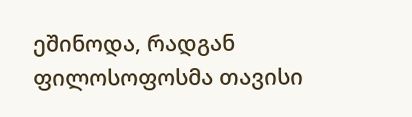ეშინოდა, რადგან ფილოსოფოსმა თავისი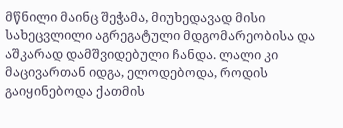მწნილი მაინც შეჭამა, მიუხედავად მისი სახეცვლილი აგრეგატული მდგომარეობისა და აშკარად დამშვიდებული ჩანდა. ლალი კი მაცივართან იდგა, ელოდებოდა, როდის გაიყინებოდა ქათმის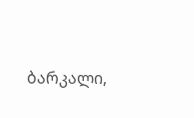ბარკალი,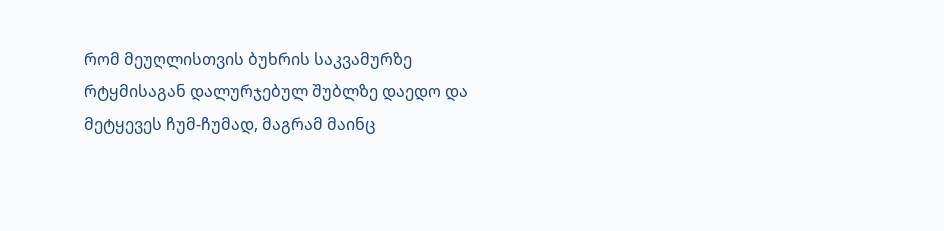რომ მეუღლისთვის ბუხრის საკვამურზე რტყმისაგან დალურჯებულ შუბლზე დაედო და მეტყევეს ჩუმ-ჩუმად, მაგრამ მაინც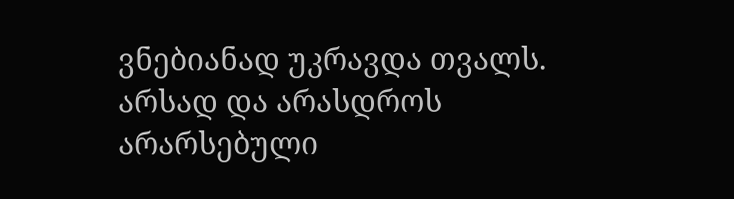ვნებიანად უკრავდა თვალს.
არსად და არასდროს არარსებული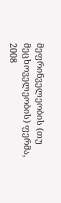მეფრინველეობის (თუ მეცხოველეობის) ფერმა,
2008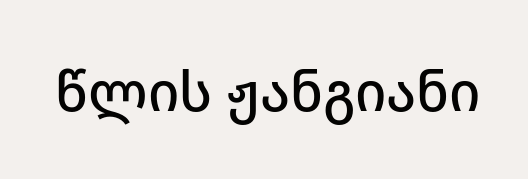წლის ჟანგიანი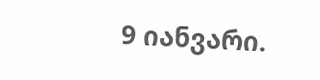9 იანვარი.